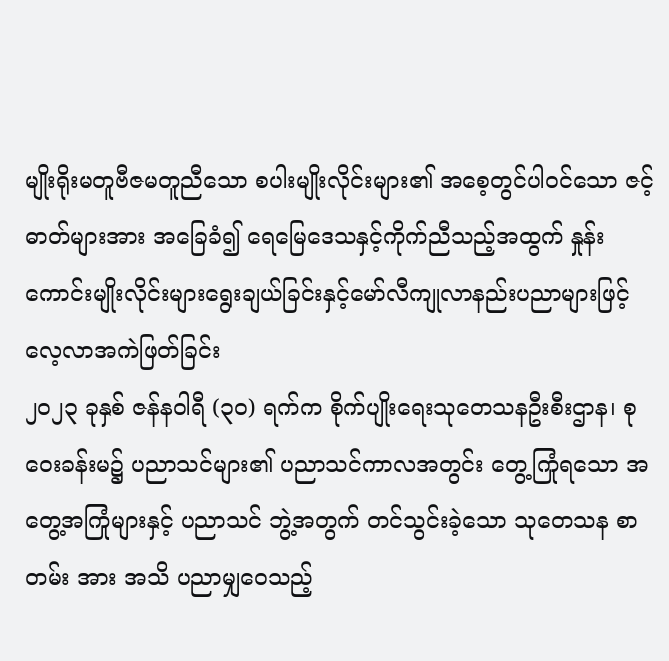မျိုးရိုးမတူဗီဇမတူညီသော စပါးမျိုးလိုင်းများ၏ အစေ့တွင်ပါဝင်သော ဇင့်ဓာတ်များအား အခြေခံ၍ ရေမြေဒေသနှင့်ကိုက်ညီသည့်အထွက် နှုန်း ကောင်းမျိုးလိုင်းများရွေးချယ်ခြင်းနှင့်မော်လီကျုလာနည်းပညာများဖြင့် လေ့လာအကဲဖြတ်ခြင်း
၂၀၂၃ ခုနှစ် ဇန်နဝါရီ (၃၀) ရက်က စိုက်ပျိုးရေးသုတေသနဦးစီးဌာန၊ စုဝေးခန်းမ၌ ပညာသင်များ၏ ပညာသင်ကာလအတွင်း တွေ့ကြုံရသော အတွေ့အကြုံများနှင့် ပညာသင် ဘွဲ့အတွက် တင်သွင်းခဲ့သော သုတေသန စာတမ်း အား အသိ ပညာမျှဝေသည့်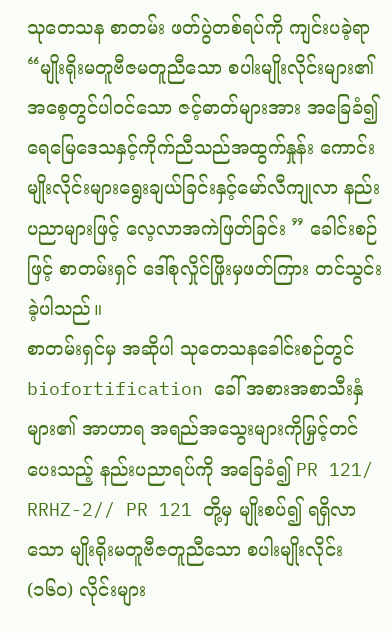သုတေသန စာတမ်း ဖတ်ပွဲတစ်ရပ်ကို ကျင်းပခဲ့ရာ “မျိုးရိုးမတူဗီဇမတူညီသော စပါးမျိုးလိုင်းများ၏ အစေ့တွင်ပါဝင်သော ဇင့်ဓာတ်များအား အခြေခံ၍ ရေမြေဒေသနှင့်ကိုက်ညီသည်အထွက်နှုန်း ကောင်းမျိုးလိုင်းများရွေးချယ်ခြင်းနှင့်မော်လီကျုလာ နည်းပညာများဖြင့် လေ့လာအကဲဖြတ်ခြင်း ” ခေါင်းစဉ်ဖြင့် စာတမ်းရှင် ဒေါ်စုလှိုင်ဖြိုးမှဖတ်ကြား တင်သွင်းခဲ့ပါသည်။
စာတမ်းရှင်မှ အဆိုပါ သုတေသနခေါင်းစဉ်တွင် biofortification ခေါ် အစားအစာသီးနှံများ၏ အာဟာရ အရည်အသွေးများကိုမြှင့်တင်ပေးသည့် နည်းပညာရပ်ကို အခြေခံ၍ PR 121/ RRHZ-2// PR 121 တို့မှ မျိုးစပ်၍ ရရှိလာသော မျိုးရိုးမတူဗီဇတူညီသော စပါးမျိုးလိုင်း (၁၆၀) လိုင်းများ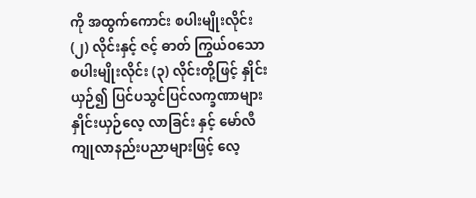ကို အထွက်ကောင်း စပါးမျိုးလိုင်း (၂) လိုင်းနှင့် ဇင့် ဓာတ် ကြွယ်ဝသော စပါးမျိုးလိုင်း (၃) လိုင်းတို့ဖြင့် နှိုင်းယှဉ်၍ ပြင်ပသွင်ပြင်လက္ခဏာများ နှိုင်းယှဉ်လေ့ လာခြင်း နှင့် မော်လီကျုလာနည်းပညာများဖြင့် လေ့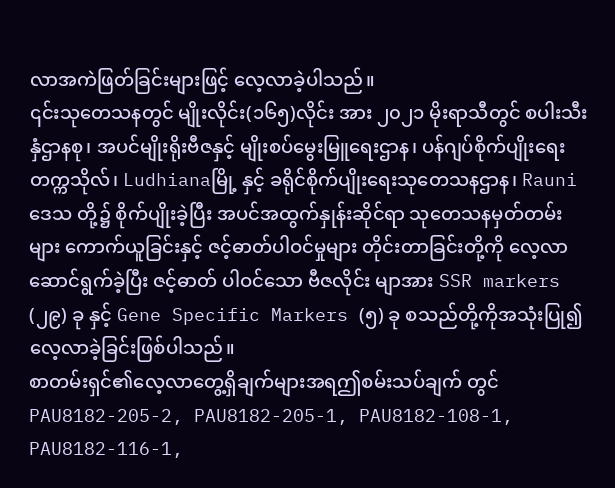လာအကဲဖြတ်ခြင်းများဖြင့် လေ့လာခဲ့ပါသည်။
၎င်းသုတေသနတွင် မျိုးလိုင်း(၁၆၅)လိုင်း အား ၂၀၂၁ မိုးရာသီတွင် စပါးသီးနှံဌာနစု၊ အပင်မျိုးရိုးဗီဇနှင့် မျိုးစပ်မွေးမြူရေးဌာန၊ ပန်ဂျပ်စိုက်ပျိုးရေးတက္ကသိုလ်၊ Ludhianaမြို့ နှင့် ခရိုင်စိုက်ပျိုးရေးသုတေသနဌာန၊ Rauni ဒေသ တို့၌ စိုက်ပျိုးခဲ့ပြီး အပင်အထွက်နှုန်းဆိုင်ရာ သုတေသနမှတ်တမ်းများ ကောက်ယူခြင်းနှင့် ဇင့်ဓာတ်ပါဝင်မှုများ တိုင်းတာခြင်းတို့ကို လေ့လာဆောင်ရွက်ခဲ့ပြီး ဇင့်ဓာတ် ပါဝင်သော ဗီဇလိုင်း မျာအား SSR markers (၂၉) ခု နှင့် Gene Specific Markers (၅) ခု စသည်တို့ကိုအသုံးပြု၍ လေ့လာခဲ့ခြင်းဖြစ်ပါသည်။
စာတမ်းရှင်၏လေ့လာတွေ့ရှိချက်များအရဤစမ်းသပ်ချက် တွင် PAU8182-205-2, PAU8182-205-1, PAU8182-108-1, PAU8182-116-1,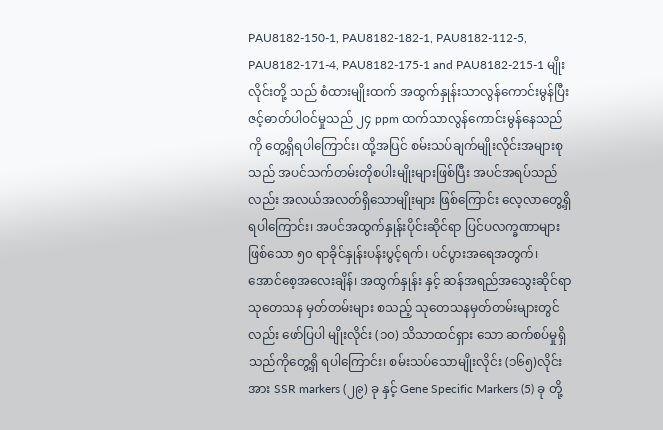PAU8182-150-1, PAU8182-182-1, PAU8182-112-5, PAU8182-171-4, PAU8182-175-1 and PAU8182-215-1 မျိုးလိုင်းတို့ သည် စံထားမျိုးထက် အထွက်နှုန်းသာလွန်ကောင်းမွန်ပြီး ဇင့်ဓာတ်ပါဝင်မှုသည် ၂၄ ppm ထက်သာလွန်ကောင်းမွန်နေသည်ကို တွေ့ရှိရပါကြောင်း၊ ထို့အပြင် စမ်းသပ်ချက်မျိုးလိုင်းအများစုသည် အပင်သက်တမ်းတိုစပါးမျိုးများဖြစ်ပြီး အပင်အရပ်သည်လည်း အလယ်အလတ်ရှိသောမျိုးများ ဖြစ်ကြောင်း လေ့လာတွေ့ရှိရပါကြောင်း၊ အပင်အထွက်နှုန်းပိုင်းဆိုင်ရာ ပြင်ပလက္ခဏာများဖြစ်သော ၅၀ ရာခိုင်နှုန်းပန်းပွင့်ရက်၊ ပင်ပွားအရေအတွက်၊ အောင်စေ့အလေးချိန်၊ အထွက်နှုန်း နှင့် ဆန်အရည်အသွေးဆိုင်ရာ သုတေသန မှတ်တမ်းများ စသည့် သုတေသနမှတ်တမ်းများတွင်လည်း ဖော်ပြပါ မျိုးလိုင်း (၁၀) သိသာထင်ရှား သော ဆက်စပ်မှုရှိသည်ကိုတွေ့ရှိ ရပါကြောင်း၊ စမ်းသပ်သောမျိုးလိုင်း (၁၆၅)လိုင်းအား SSR markers (၂၉) ခု နှင့် Gene Specific Markers (5) ခု တို့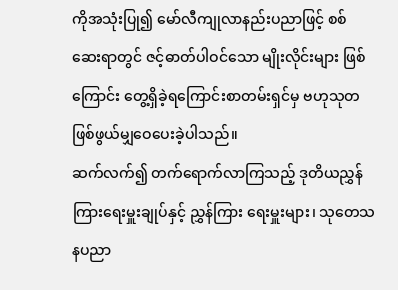ကိုအသုံးပြု၍ မော်လီကျုလာနည်းပညာဖြင့် စစ်ဆေးရာတွင် ဇင့်ဓာတ်ပါဝင်သော မျိုးလိုင်းများ ဖြစ်ကြောင်း တွေ့ရှိခဲ့ရကြောင်းစာတမ်းရှင်မှ ဗဟုသုတဖြစ်ဖွယ်မျှဝေပေးခဲ့ပါသည်။
ဆက်လက်၍ တက်ရောက်လာကြသည့် ဒုတိယညွှန်ကြားရေးမှူးချုပ်နှင့် ညွှန်ကြား ရေးမှူးများ၊ သုတေသနပညာ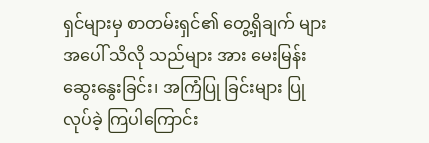ရှင်များမှ စာတမ်းရှင်၏ တွေ့ရှိချက် များအပေါ် သိလို သည်များ အား မေးမြန်း ဆွေးနွေးခြင်း၊ အကြံပြု ခြင်းများ ပြုလုပ်ခဲ့ ကြပါကြောင်း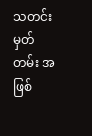သတင်း မှတ်တမ်း အဖြစ်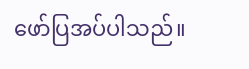ဖော်ပြအပ်ပါသည်။